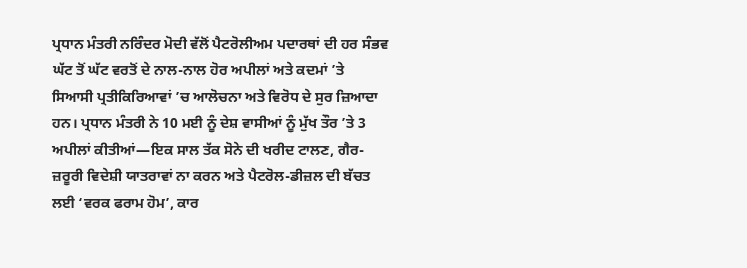ਪ੍ਰਧਾਨ ਮੰਤਰੀ ਨਰਿੰਦਰ ਮੋਦੀ ਵੱਲੋਂ ਪੈਟਰੋਲੀਅਮ ਪਦਾਰਥਾਂ ਦੀ ਹਰ ਸੰਭਵ ਘੱਟ ਤੋਂ ਘੱਟ ਵਰਤੋਂ ਦੇ ਨਾਲ-ਨਾਲ ਹੋਰ ਅਪੀਲਾਂ ਅਤੇ ਕਦਮਾਂ ’ਤੇ ਸਿਆਸੀ ਪ੍ਰਤੀਕਿਰਿਆਵਾਂ ’ਚ ਆਲੋਚਨਾ ਅਤੇ ਵਿਰੋਧ ਦੇ ਸੁਰ ਜ਼ਿਆਦਾ ਹਨ। ਪ੍ਰਧਾਨ ਮੰਤਰੀ ਨੇ 10 ਮਈ ਨੂੰ ਦੇਸ਼ ਵਾਸੀਆਂ ਨੂੰ ਮੁੱਖ ਤੌਰ ’ਤੇ 3 ਅਪੀਲਾਂ ਕੀਤੀਆਂ—ਇਕ ਸਾਲ ਤੱਕ ਸੋਨੇ ਦੀ ਖਰੀਦ ਟਾਲਣ, ਗੈਰ-ਜ਼ਰੂਰੀ ਵਿਦੇਸ਼ੀ ਯਾਤਰਾਵਾਂ ਨਾ ਕਰਨ ਅਤੇ ਪੈਟਰੋਲ-ਡੀਜ਼ਲ ਦੀ ਬੱਚਤ ਲਈ ‘ਵਰਕ ਫਰਾਮ ਹੋਮ’, ਕਾਰ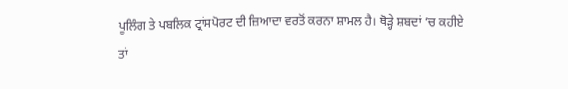ਪੂਲਿੰਗ ਤੇ ਪਬਲਿਕ ਟ੍ਰਾਂਸਪੋਰਟ ਦੀ ਜ਼ਿਆਦਾ ਵਰਤੋਂ ਕਰਨਾ ਸ਼ਾਮਲ ਹੈ। ਥੋੜ੍ਹੇ ਸ਼ਬਦਾਂ ’ਚ ਕਹੀਏ ਤਾਂ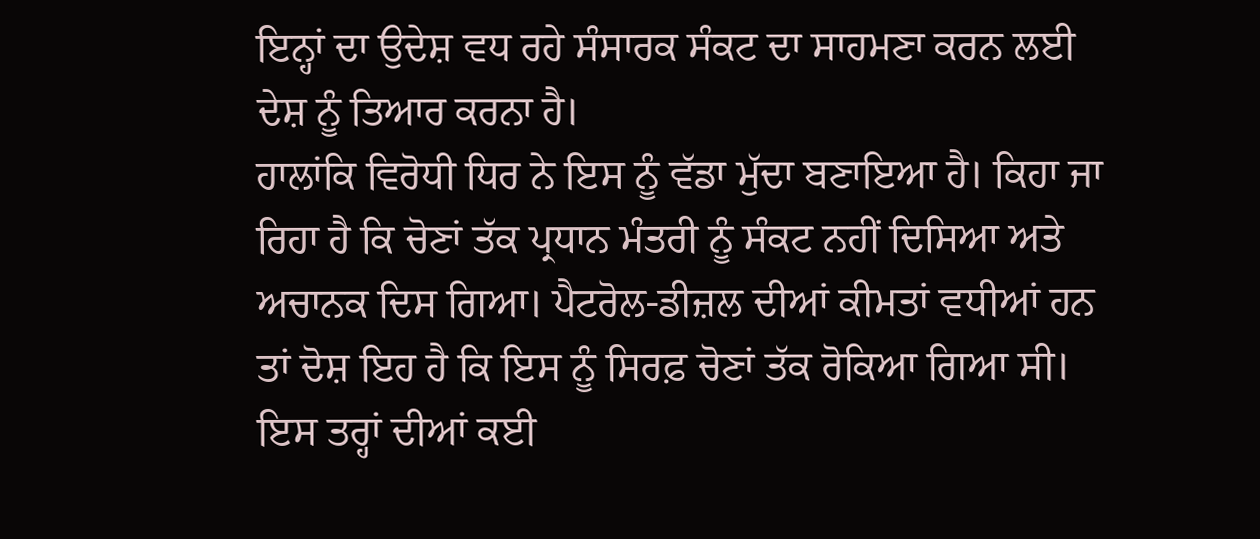ਇਨ੍ਹਾਂ ਦਾ ਉਦੇਸ਼ ਵਧ ਰਹੇ ਸੰਸਾਰਕ ਸੰਕਟ ਦਾ ਸਾਹਮਣਾ ਕਰਨ ਲਈ ਦੇਸ਼ ਨੂੰ ਤਿਆਰ ਕਰਨਾ ਹੈ।
ਹਾਲਾਂਕਿ ਵਿਰੋਧੀ ਧਿਰ ਨੇ ਇਸ ਨੂੰ ਵੱਡਾ ਮੁੱਦਾ ਬਣਾਇਆ ਹੈ। ਕਿਹਾ ਜਾ ਰਿਹਾ ਹੈ ਕਿ ਚੋਣਾਂ ਤੱਕ ਪ੍ਰਧਾਨ ਮੰਤਰੀ ਨੂੰ ਸੰਕਟ ਨਹੀਂ ਦਿਸਿਆ ਅਤੇ ਅਚਾਨਕ ਦਿਸ ਗਿਆ। ਪੈਟਰੋਲ-ਡੀਜ਼ਲ ਦੀਆਂ ਕੀਮਤਾਂ ਵਧੀਆਂ ਹਨ ਤਾਂ ਦੋਸ਼ ਇਹ ਹੈ ਕਿ ਇਸ ਨੂੰ ਸਿਰਫ਼ ਚੋਣਾਂ ਤੱਕ ਰੋਕਿਆ ਗਿਆ ਸੀ। ਇਸ ਤਰ੍ਹਾਂ ਦੀਆਂ ਕਈ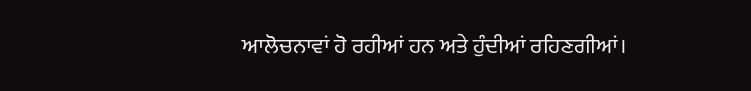ਆਲੋਚਨਾਵਾਂ ਹੋ ਰਹੀਆਂ ਹਨ ਅਤੇ ਹੁੰਦੀਆਂ ਰਹਿਣਗੀਆਂ।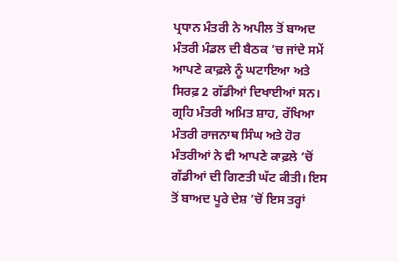ਪ੍ਰਧਾਨ ਮੰਤਰੀ ਨੇ ਅਪੀਲ ਤੋਂ ਬਾਅਦ ਮੰਤਰੀ ਮੰਡਲ ਦੀ ਬੈਠਕ ’ਚ ਜਾਂਦੇ ਸਮੇਂ ਆਪਣੇ ਕਾਫ਼ਲੇ ਨੂੰ ਘਟਾਇਆ ਅਤੇ ਸਿਰਫ਼ 2 ਗੱਡੀਆਂ ਦਿਖਾਈਆਂ ਸਨ। ਗ੍ਰਹਿ ਮੰਤਰੀ ਅਮਿਤ ਸ਼ਾਹ, ਰੱਖਿਆ ਮੰਤਰੀ ਰਾਜਨਾਥ ਸਿੰਘ ਅਤੇ ਹੋਰ ਮੰਤਰੀਆਂ ਨੇ ਵੀ ਆਪਣੇ ਕਾਫ਼ਲੇ ’ਚੋਂ ਗੱਡੀਆਂ ਦੀ ਗਿਣਤੀ ਘੱਟ ਕੀਤੀ। ਇਸ ਤੋਂ ਬਾਅਦ ਪੂਰੇ ਦੇਸ਼ ’ਚੋਂ ਇਸ ਤਰ੍ਹਾਂ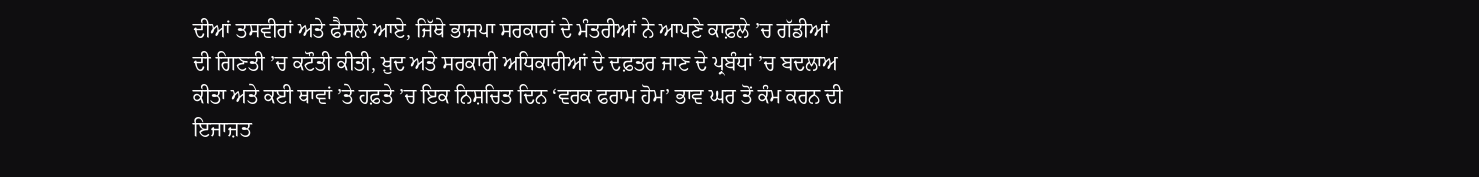ਦੀਆਂ ਤਸਵੀਰਾਂ ਅਤੇ ਫੈਸਲੇ ਆਏ, ਜਿੱਥੇ ਭਾਜਪਾ ਸਰਕਾਰਾਂ ਦੇ ਮੰਤਰੀਆਂ ਨੇ ਆਪਣੇ ਕਾਫ਼ਲੇ ’ਚ ਗੱਡੀਆਂ ਦੀ ਗਿਣਤੀ ’ਚ ਕਟੌਤੀ ਕੀਤੀ, ਖ਼ੁਦ ਅਤੇ ਸਰਕਾਰੀ ਅਧਿਕਾਰੀਆਂ ਦੇ ਦਫ਼ਤਰ ਜਾਣ ਦੇ ਪ੍ਰਬੰਧਾਂ ’ਚ ਬਦਲਾਅ ਕੀਤਾ ਅਤੇ ਕਈ ਥਾਵਾਂ ’ਤੇ ਹਫ਼ਤੇ ’ਚ ਇਕ ਨਿਸ਼ਚਿਤ ਦਿਨ ‘ਵਰਕ ਫਰਾਮ ਹੋਮ’ ਭਾਵ ਘਰ ਤੋਂ ਕੰਮ ਕਰਨ ਦੀ ਇਜਾਜ਼ਤ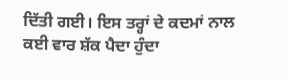ਦਿੱਤੀ ਗਈ। ਇਸ ਤਰ੍ਹਾਂ ਦੇ ਕਦਮਾਂ ਨਾਲ ਕਈ ਵਾਰ ਸ਼ੱਕ ਪੈਦਾ ਹੁੰਦਾ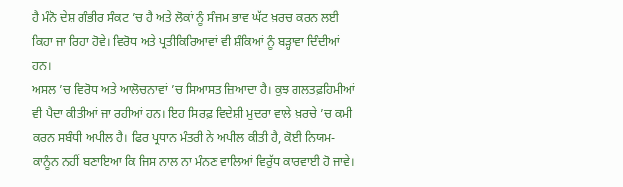ਹੈ ਮੰਨੋ ਦੇਸ਼ ਗੰਭੀਰ ਸੰਕਟ ’ਚ ਹੈ ਅਤੇ ਲੋਕਾਂ ਨੂੰ ਸੰਜਮ ਭਾਵ ਘੱਟ ਖ਼ਰਚ ਕਰਨ ਲਈ ਕਿਹਾ ਜਾ ਰਿਹਾ ਹੋਵੇ। ਵਿਰੋਧ ਅਤੇ ਪ੍ਰਤੀਕਿਰਿਆਵਾਂ ਵੀ ਸ਼ੰਕਿਆਂ ਨੂੰ ਬੜ੍ਹਾਵਾ ਦਿੰਦੀਆਂ ਹਨ।
ਅਸਲ ’ਚ ਵਿਰੋਧ ਅਤੇ ਆਲੋਚਨਾਵਾਂ ’ਚ ਸਿਆਸਤ ਜ਼ਿਆਦਾ ਹੈ। ਕੁਝ ਗਲਤਫ਼ਹਿਮੀਆਂ ਵੀ ਪੈਦਾ ਕੀਤੀਆਂ ਜਾ ਰਹੀਆਂ ਹਨ। ਇਹ ਸਿਰਫ਼ ਵਿਦੇਸ਼ੀ ਮੁਦਰਾ ਵਾਲੇ ਖ਼ਰਚੇ ’ਚ ਕਮੀ ਕਰਨ ਸਬੰਧੀ ਅਪੀਲ ਹੈ। ਫਿਰ ਪ੍ਰਧਾਨ ਮੰਤਰੀ ਨੇ ਅਪੀਲ ਕੀਤੀ ਹੈ, ਕੋਈ ਨਿਯਮ-ਕਾਨੂੰਨ ਨਹੀਂ ਬਣਾਇਆ ਕਿ ਜਿਸ ਨਾਲ ਨਾ ਮੰਨਣ ਵਾਲਿਆਂ ਵਿਰੁੱਧ ਕਾਰਵਾਈ ਹੋ ਜਾਵੇ।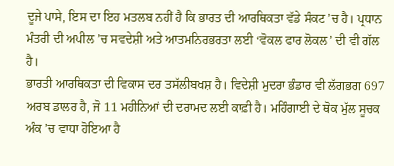ਦੂਜੇ ਪਾਸੇ, ਇਸ ਦਾ ਇਹ ਮਤਲਬ ਨਹੀਂ ਹੈ ਕਿ ਭਾਰਤ ਦੀ ਆਰਥਿਕਤਾ ਵੱਡੇ ਸੰਕਟ ’ਚ ਹੈ। ਪ੍ਰਧਾਨ ਮੰਤਰੀ ਦੀ ਅਪੀਲ ’ਚ ਸਵਦੇਸ਼ੀ ਅਤੇ ਆਤਮਨਿਰਭਰਤਾ ਲਈ ‘ਵੋਕਲ ਫਾਰ ਲੋਕਲ’ ਦੀ ਵੀ ਗੱਲ ਹੈ।
ਭਾਰਤੀ ਆਰਥਿਕਤਾ ਦੀ ਵਿਕਾਸ ਦਰ ਤਸੱਲੀਬਖਸ਼ ਹੈ। ਵਿਦੇਸ਼ੀ ਮੁਦਰਾ ਭੰਡਾਰ ਵੀ ਲੱਗਭਗ 697 ਅਰਬ ਡਾਲਰ ਹੈ, ਜੋ 11 ਮਹੀਨਿਆਂ ਦੀ ਦਰਾਮਦ ਲਈ ਕਾਫ਼ੀ ਹੈ। ਮਹਿੰਗਾਈ ਦੇ ਥੋਕ ਮੁੱਲ ਸੂਚਕ ਅੰਕ ’ਚ ਵਾਧਾ ਹੋਇਆ ਹੈ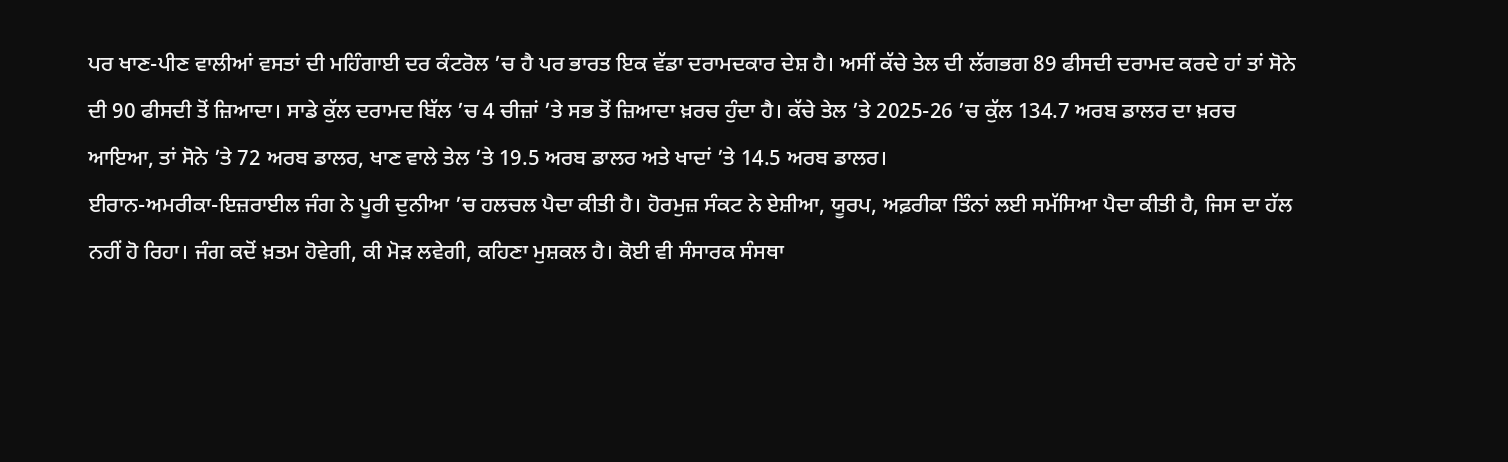ਪਰ ਖਾਣ-ਪੀਣ ਵਾਲੀਆਂ ਵਸਤਾਂ ਦੀ ਮਹਿੰਗਾਈ ਦਰ ਕੰਟਰੋਲ ’ਚ ਹੈ ਪਰ ਭਾਰਤ ਇਕ ਵੱਡਾ ਦਰਾਮਦਕਾਰ ਦੇਸ਼ ਹੈ। ਅਸੀਂ ਕੱਚੇ ਤੇਲ ਦੀ ਲੱਗਭਗ 89 ਫੀਸਦੀ ਦਰਾਮਦ ਕਰਦੇ ਹਾਂ ਤਾਂ ਸੋਨੇ ਦੀ 90 ਫੀਸਦੀ ਤੋਂ ਜ਼ਿਆਦਾ। ਸਾਡੇ ਕੁੱਲ ਦਰਾਮਦ ਬਿੱਲ ’ਚ 4 ਚੀਜ਼ਾਂ ’ਤੇ ਸਭ ਤੋਂ ਜ਼ਿਆਦਾ ਖ਼ਰਚ ਹੁੰਦਾ ਹੈ। ਕੱਚੇ ਤੇਲ ’ਤੇ 2025-26 ’ਚ ਕੁੱਲ 134.7 ਅਰਬ ਡਾਲਰ ਦਾ ਖ਼ਰਚ ਆਇਆ, ਤਾਂ ਸੋਨੇ ’ਤੇ 72 ਅਰਬ ਡਾਲਰ, ਖਾਣ ਵਾਲੇ ਤੇਲ ’ਤੇ 19.5 ਅਰਬ ਡਾਲਰ ਅਤੇ ਖਾਦਾਂ ’ਤੇ 14.5 ਅਰਬ ਡਾਲਰ।
ਈਰਾਨ-ਅਮਰੀਕਾ-ਇਜ਼ਰਾਈਲ ਜੰਗ ਨੇ ਪੂਰੀ ਦੁਨੀਆ ’ਚ ਹਲਚਲ ਪੈਦਾ ਕੀਤੀ ਹੈ। ਹੋਰਮੁਜ਼ ਸੰਕਟ ਨੇ ਏਸ਼ੀਆ, ਯੂਰਪ, ਅਫ਼ਰੀਕਾ ਤਿੰਨਾਂ ਲਈ ਸਮੱਸਿਆ ਪੈਦਾ ਕੀਤੀ ਹੈ, ਜਿਸ ਦਾ ਹੱਲ ਨਹੀਂ ਹੋ ਰਿਹਾ। ਜੰਗ ਕਦੋਂ ਖ਼ਤਮ ਹੋਵੇਗੀ, ਕੀ ਮੋੜ ਲਵੇਗੀ, ਕਹਿਣਾ ਮੁਸ਼ਕਲ ਹੈ। ਕੋਈ ਵੀ ਸੰਸਾਰਕ ਸੰਸਥਾ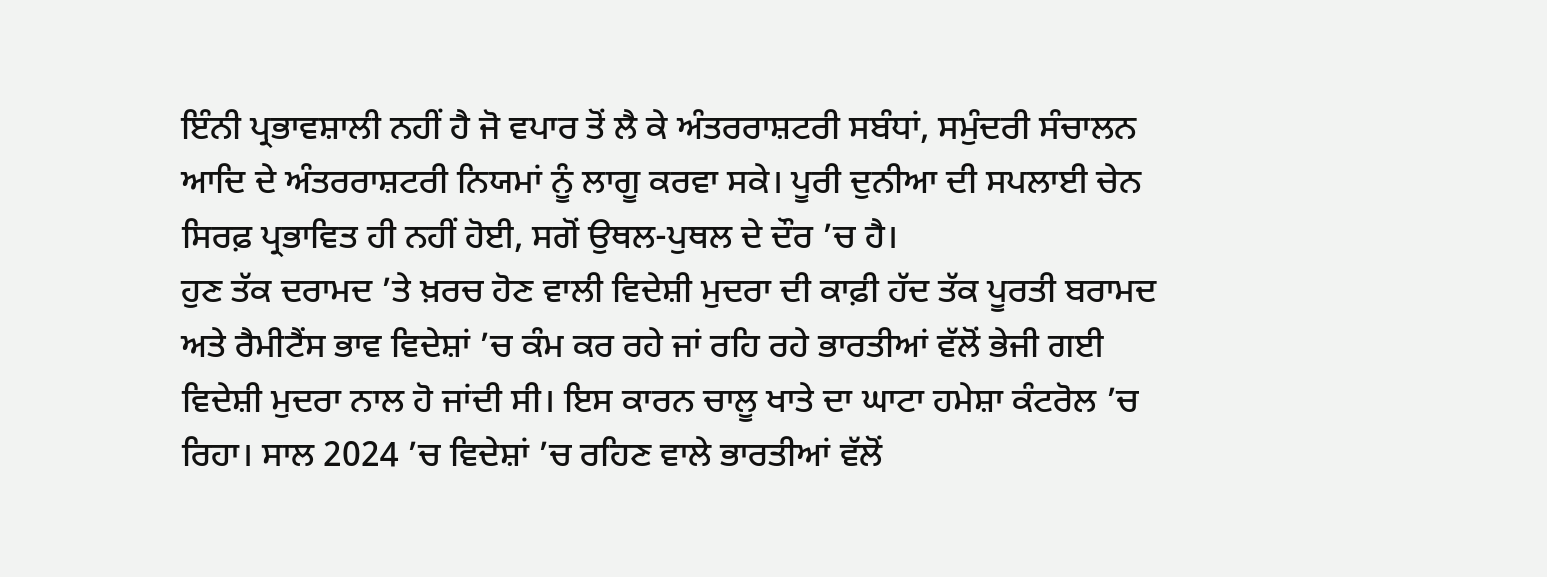ਇੰਨੀ ਪ੍ਰਭਾਵਸ਼ਾਲੀ ਨਹੀਂ ਹੈ ਜੋ ਵਪਾਰ ਤੋਂ ਲੈ ਕੇ ਅੰਤਰਰਾਸ਼ਟਰੀ ਸਬੰਧਾਂ, ਸਮੁੰਦਰੀ ਸੰਚਾਲਨ ਆਦਿ ਦੇ ਅੰਤਰਰਾਸ਼ਟਰੀ ਨਿਯਮਾਂ ਨੂੰ ਲਾਗੂ ਕਰਵਾ ਸਕੇ। ਪੂਰੀ ਦੁਨੀਆ ਦੀ ਸਪਲਾਈ ਚੇਨ ਸਿਰਫ਼ ਪ੍ਰਭਾਵਿਤ ਹੀ ਨਹੀਂ ਹੋਈ, ਸਗੋਂ ਉਥਲ-ਪੁਥਲ ਦੇ ਦੌਰ ’ਚ ਹੈ।
ਹੁਣ ਤੱਕ ਦਰਾਮਦ ’ਤੇ ਖ਼ਰਚ ਹੋਣ ਵਾਲੀ ਵਿਦੇਸ਼ੀ ਮੁਦਰਾ ਦੀ ਕਾਫ਼ੀ ਹੱਦ ਤੱਕ ਪੂਰਤੀ ਬਰਾਮਦ ਅਤੇ ਰੈਮੀਟੈਂਸ ਭਾਵ ਵਿਦੇਸ਼ਾਂ ’ਚ ਕੰਮ ਕਰ ਰਹੇ ਜਾਂ ਰਹਿ ਰਹੇ ਭਾਰਤੀਆਂ ਵੱਲੋਂ ਭੇਜੀ ਗਈ ਵਿਦੇਸ਼ੀ ਮੁਦਰਾ ਨਾਲ ਹੋ ਜਾਂਦੀ ਸੀ। ਇਸ ਕਾਰਨ ਚਾਲੂ ਖਾਤੇ ਦਾ ਘਾਟਾ ਹਮੇਸ਼ਾ ਕੰਟਰੋਲ ’ਚ ਰਿਹਾ। ਸਾਲ 2024 ’ਚ ਵਿਦੇਸ਼ਾਂ ’ਚ ਰਹਿਣ ਵਾਲੇ ਭਾਰਤੀਆਂ ਵੱਲੋਂ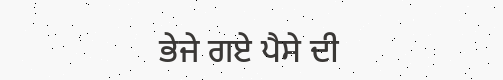ਭੇਜੇ ਗਏ ਪੈਸੇ ਦੀ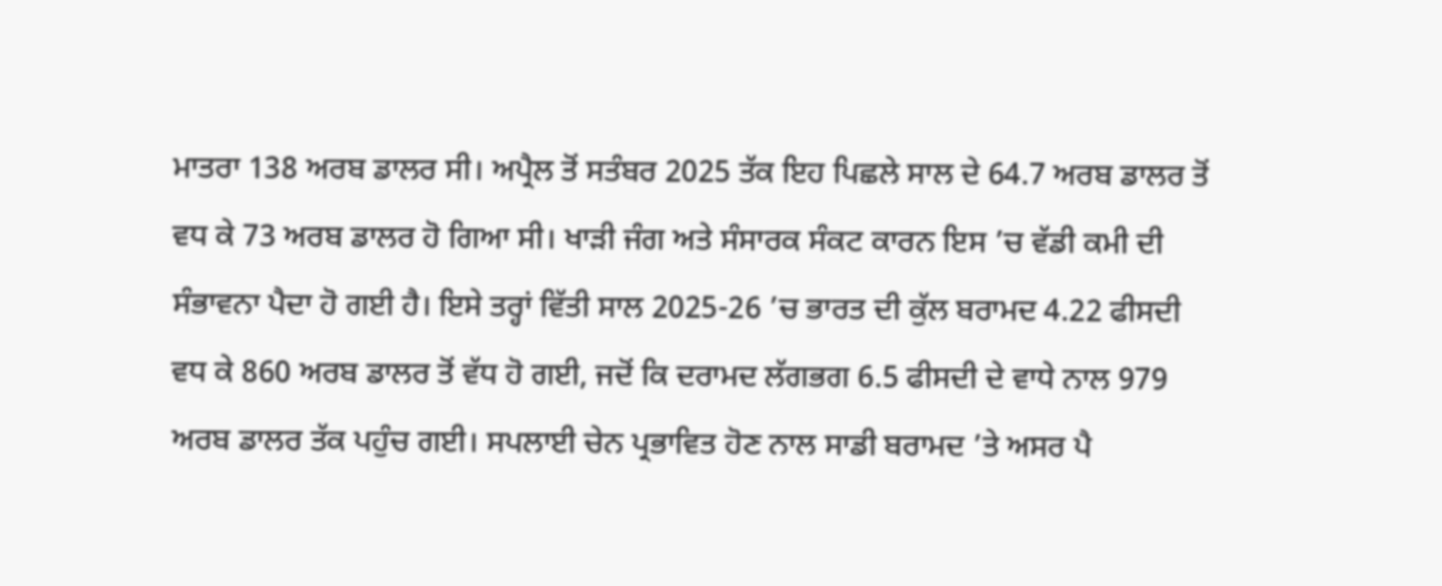ਮਾਤਰਾ 138 ਅਰਬ ਡਾਲਰ ਸੀ। ਅਪ੍ਰੈਲ ਤੋਂ ਸਤੰਬਰ 2025 ਤੱਕ ਇਹ ਪਿਛਲੇ ਸਾਲ ਦੇ 64.7 ਅਰਬ ਡਾਲਰ ਤੋਂ ਵਧ ਕੇ 73 ਅਰਬ ਡਾਲਰ ਹੋ ਗਿਆ ਸੀ। ਖਾੜੀ ਜੰਗ ਅਤੇ ਸੰਸਾਰਕ ਸੰਕਟ ਕਾਰਨ ਇਸ ’ਚ ਵੱਡੀ ਕਮੀ ਦੀ ਸੰਭਾਵਨਾ ਪੈਦਾ ਹੋ ਗਈ ਹੈ। ਇਸੇ ਤਰ੍ਹਾਂ ਵਿੱਤੀ ਸਾਲ 2025-26 ’ਚ ਭਾਰਤ ਦੀ ਕੁੱਲ ਬਰਾਮਦ 4.22 ਫੀਸਦੀ ਵਧ ਕੇ 860 ਅਰਬ ਡਾਲਰ ਤੋਂ ਵੱਧ ਹੋ ਗਈ, ਜਦੋਂ ਕਿ ਦਰਾਮਦ ਲੱਗਭਗ 6.5 ਫੀਸਦੀ ਦੇ ਵਾਧੇ ਨਾਲ 979 ਅਰਬ ਡਾਲਰ ਤੱਕ ਪਹੁੰਚ ਗਈ। ਸਪਲਾਈ ਚੇਨ ਪ੍ਰਭਾਵਿਤ ਹੋਣ ਨਾਲ ਸਾਡੀ ਬਰਾਮਦ ’ਤੇ ਅਸਰ ਪੈ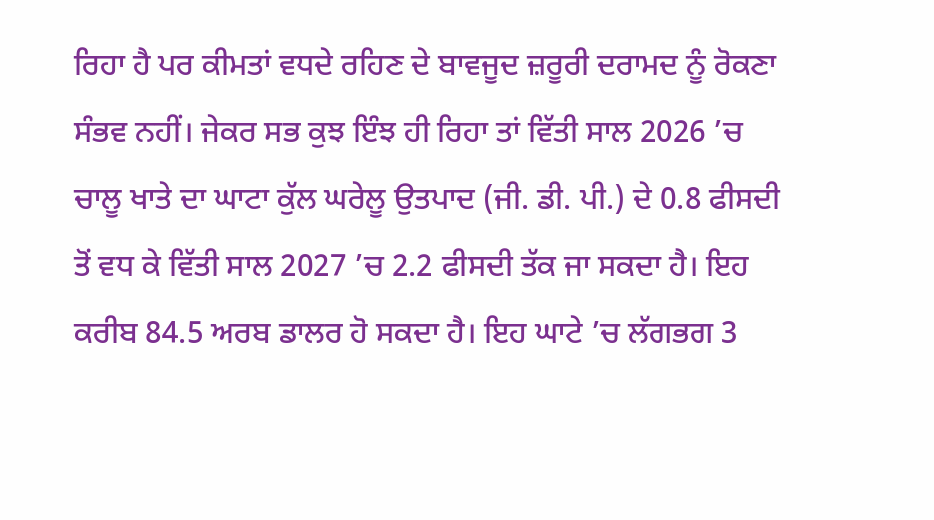ਰਿਹਾ ਹੈ ਪਰ ਕੀਮਤਾਂ ਵਧਦੇ ਰਹਿਣ ਦੇ ਬਾਵਜੂਦ ਜ਼ਰੂਰੀ ਦਰਾਮਦ ਨੂੰ ਰੋਕਣਾ ਸੰਭਵ ਨਹੀਂ। ਜੇਕਰ ਸਭ ਕੁਝ ਇੰਝ ਹੀ ਰਿਹਾ ਤਾਂ ਵਿੱਤੀ ਸਾਲ 2026 ’ਚ ਚਾਲੂ ਖਾਤੇ ਦਾ ਘਾਟਾ ਕੁੱਲ ਘਰੇਲੂ ਉਤਪਾਦ (ਜੀ. ਡੀ. ਪੀ.) ਦੇ 0.8 ਫੀਸਦੀ ਤੋਂ ਵਧ ਕੇ ਵਿੱਤੀ ਸਾਲ 2027 ’ਚ 2.2 ਫੀਸਦੀ ਤੱਕ ਜਾ ਸਕਦਾ ਹੈ। ਇਹ ਕਰੀਬ 84.5 ਅਰਬ ਡਾਲਰ ਹੋ ਸਕਦਾ ਹੈ। ਇਹ ਘਾਟੇ ’ਚ ਲੱਗਭਗ 3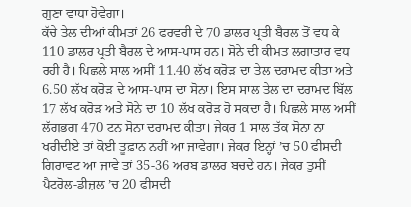ਗੁਣਾ ਵਾਧਾ ਹੋਵੇਗਾ।
ਕੱਚੇ ਤੇਲ ਦੀਆਂ ਕੀਮਤਾਂ 26 ਫਰਵਰੀ ਦੇ 70 ਡਾਲਰ ਪ੍ਰਤੀ ਬੈਰਲ ਤੋਂ ਵਧ ਕੇ 110 ਡਾਲਰ ਪ੍ਰਤੀ ਬੈਰਲ ਦੇ ਆਸ-ਪਾਸ ਹਨ। ਸੋਨੇ ਦੀ ਕੀਮਤ ਲਗਾਤਾਰ ਵਧ ਰਹੀ ਹੈ। ਪਿਛਲੇ ਸਾਲ ਅਸੀਂ 11.40 ਲੱਖ ਕਰੋੜ ਦਾ ਤੇਲ ਦਰਾਮਦ ਕੀਤਾ ਅਤੇ 6.50 ਲੱਖ ਕਰੋੜ ਦੇ ਆਸ-ਪਾਸ ਦਾ ਸੋਨਾ। ਇਸ ਸਾਲ ਤੇਲ ਦਾ ਦਰਾਮਦ ਬਿੱਲ 17 ਲੱਖ ਕਰੋੜ ਅਤੇ ਸੋਨੇ ਦਾ 10 ਲੱਖ ਕਰੋੜ ਹੋ ਸਕਦਾ ਹੈ। ਪਿਛਲੇ ਸਾਲ ਅਸੀਂ ਲੱਗਭਗ 470 ਟਨ ਸੋਨਾ ਦਰਾਮਦ ਕੀਤਾ। ਜੇਕਰ 1 ਸਾਲ ਤੱਕ ਸੋਨਾ ਨਾ ਖਰੀਦੀਏ ਤਾਂ ਕੋਈ ਤੂਫ਼ਾਨ ਨਹੀਂ ਆ ਜਾਵੇਗਾ। ਜੇਕਰ ਇਨ੍ਹਾਂ ’ਚ 50 ਫੀਸਦੀ ਗਿਰਾਵਟ ਆ ਜਾਵੇ ਤਾਂ 35-36 ਅਰਬ ਡਾਲਰ ਬਚਦੇ ਹਨ। ਜੇਕਰ ਤੁਸੀਂ ਪੈਟਰੋਲ-ਡੀਜ਼ਲ ’ਚ 20 ਫੀਸਦੀ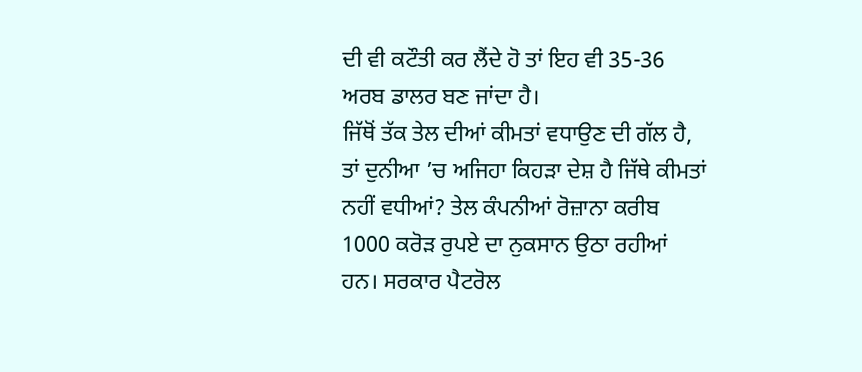ਦੀ ਵੀ ਕਟੌਤੀ ਕਰ ਲੈਂਦੇ ਹੋ ਤਾਂ ਇਹ ਵੀ 35-36 ਅਰਬ ਡਾਲਰ ਬਣ ਜਾਂਦਾ ਹੈ।
ਜਿੱਥੋਂ ਤੱਕ ਤੇਲ ਦੀਆਂ ਕੀਮਤਾਂ ਵਧਾਉਣ ਦੀ ਗੱਲ ਹੈ, ਤਾਂ ਦੁਨੀਆ ’ਚ ਅਜਿਹਾ ਕਿਹੜਾ ਦੇਸ਼ ਹੈ ਜਿੱਥੇ ਕੀਮਤਾਂ ਨਹੀਂ ਵਧੀਆਂ? ਤੇਲ ਕੰਪਨੀਆਂ ਰੋਜ਼ਾਨਾ ਕਰੀਬ 1000 ਕਰੋੜ ਰੁਪਏ ਦਾ ਨੁਕਸਾਨ ਉਠਾ ਰਹੀਆਂ ਹਨ। ਸਰਕਾਰ ਪੈਟਰੋਲ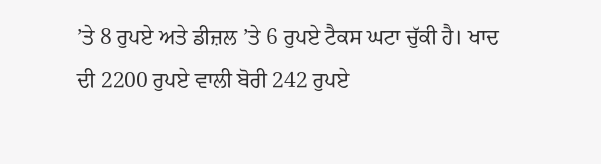’ਤੇ 8 ਰੁਪਏ ਅਤੇ ਡੀਜ਼ਲ ’ਤੇ 6 ਰੁਪਏ ਟੈਕਸ ਘਟਾ ਚੁੱਕੀ ਹੈ। ਖਾਦ ਦੀ 2200 ਰੁਪਏ ਵਾਲੀ ਬੋਰੀ 242 ਰੁਪਏ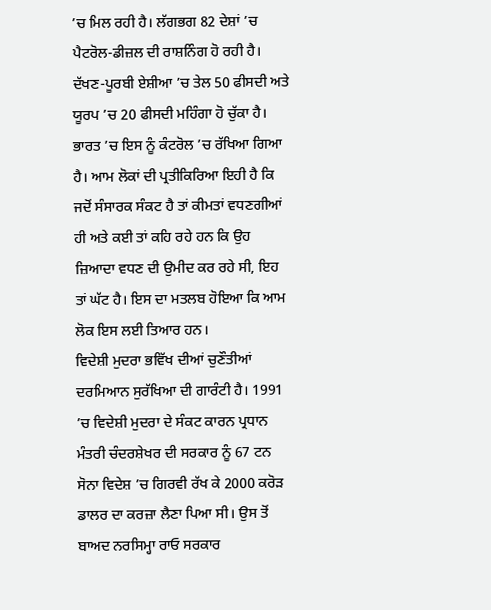’ਚ ਮਿਲ ਰਹੀ ਹੈ। ਲੱਗਭਗ 82 ਦੇਸ਼ਾਂ ’ਚ ਪੈਟਰੋਲ-ਡੀਜ਼ਲ ਦੀ ਰਾਸ਼ਨਿੰਗ ਹੋ ਰਹੀ ਹੈ। ਦੱਖਣ-ਪੂਰਬੀ ਏਸ਼ੀਆ ’ਚ ਤੇਲ 50 ਫੀਸਦੀ ਅਤੇ ਯੂਰਪ ’ਚ 20 ਫੀਸਦੀ ਮਹਿੰਗਾ ਹੋ ਚੁੱਕਾ ਹੈ। ਭਾਰਤ ’ਚ ਇਸ ਨੂੰ ਕੰਟਰੋਲ ’ਚ ਰੱਖਿਆ ਗਿਆ ਹੈ। ਆਮ ਲੋਕਾਂ ਦੀ ਪ੍ਰਤੀਕਿਰਿਆ ਇਹੀ ਹੈ ਕਿ ਜਦੋਂ ਸੰਸਾਰਕ ਸੰਕਟ ਹੈ ਤਾਂ ਕੀਮਤਾਂ ਵਧਣਗੀਆਂ ਹੀ ਅਤੇ ਕਈ ਤਾਂ ਕਹਿ ਰਹੇ ਹਨ ਕਿ ਉਹ ਜ਼ਿਆਦਾ ਵਧਣ ਦੀ ਉਮੀਦ ਕਰ ਰਹੇ ਸੀ, ਇਹ ਤਾਂ ਘੱਟ ਹੈ। ਇਸ ਦਾ ਮਤਲਬ ਹੋਇਆ ਕਿ ਆਮ ਲੋਕ ਇਸ ਲਈ ਤਿਆਰ ਹਨ।
ਵਿਦੇਸ਼ੀ ਮੁਦਰਾ ਭਵਿੱਖ ਦੀਆਂ ਚੁਣੌਤੀਆਂ ਦਰਮਿਆਨ ਸੁਰੱਖਿਆ ਦੀ ਗਾਰੰਟੀ ਹੈ। 1991 ’ਚ ਵਿਦੇਸ਼ੀ ਮੁਦਰਾ ਦੇ ਸੰਕਟ ਕਾਰਨ ਪ੍ਰਧਾਨ ਮੰਤਰੀ ਚੰਦਰਸ਼ੇਖਰ ਦੀ ਸਰਕਾਰ ਨੂੰ 67 ਟਨ ਸੋਨਾ ਵਿਦੇਸ਼ ’ਚ ਗਿਰਵੀ ਰੱਖ ਕੇ 2000 ਕਰੋੜ ਡਾਲਰ ਦਾ ਕਰਜ਼ਾ ਲੈਣਾ ਪਿਆ ਸੀ। ਉਸ ਤੋਂ ਬਾਅਦ ਨਰਸਿਮ੍ਹਾ ਰਾਓ ਸਰਕਾਰ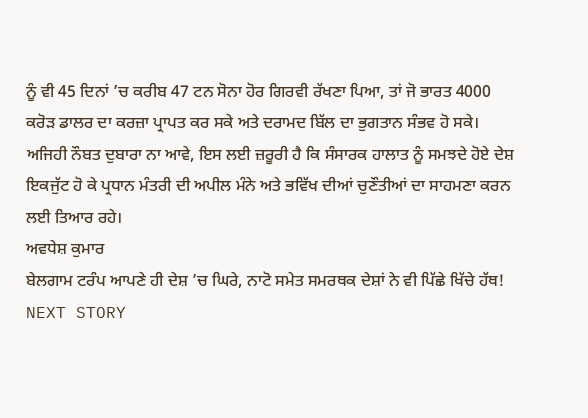ਨੂੰ ਵੀ 45 ਦਿਨਾਂ ’ਚ ਕਰੀਬ 47 ਟਨ ਸੋਨਾ ਹੋਰ ਗਿਰਵੀ ਰੱਖਣਾ ਪਿਆ, ਤਾਂ ਜੋ ਭਾਰਤ 4000 ਕਰੋੜ ਡਾਲਰ ਦਾ ਕਰਜ਼ਾ ਪ੍ਰਾਪਤ ਕਰ ਸਕੇ ਅਤੇ ਦਰਾਮਦ ਬਿੱਲ ਦਾ ਭੁਗਤਾਨ ਸੰਭਵ ਹੋ ਸਕੇ। ਅਜਿਹੀ ਨੌਬਤ ਦੁਬਾਰਾ ਨਾ ਆਵੇ, ਇਸ ਲਈ ਜ਼ਰੂਰੀ ਹੈ ਕਿ ਸੰਸਾਰਕ ਹਾਲਾਤ ਨੂੰ ਸਮਝਦੇ ਹੋਏ ਦੇਸ਼ ਇਕਜੁੱਟ ਹੋ ਕੇ ਪ੍ਰਧਾਨ ਮੰਤਰੀ ਦੀ ਅਪੀਲ ਮੰਨੇ ਅਤੇ ਭਵਿੱਖ ਦੀਆਂ ਚੁਣੌਤੀਆਂ ਦਾ ਸਾਹਮਣਾ ਕਰਨ ਲਈ ਤਿਆਰ ਰਹੇ।
ਅਵਧੇਸ਼ ਕੁਮਾਰ
ਬੇਲਗਾਮ ਟਰੰਪ ਆਪਣੇ ਹੀ ਦੇਸ਼ ’ਚ ਘਿਰੇ, ਨਾਟੋ ਸਮੇਤ ਸਮਰਥਕ ਦੇਸ਼ਾਂ ਨੇ ਵੀ ਪਿੱਛੇ ਖਿੱਚੇ ਹੱਥ!
NEXT STORY